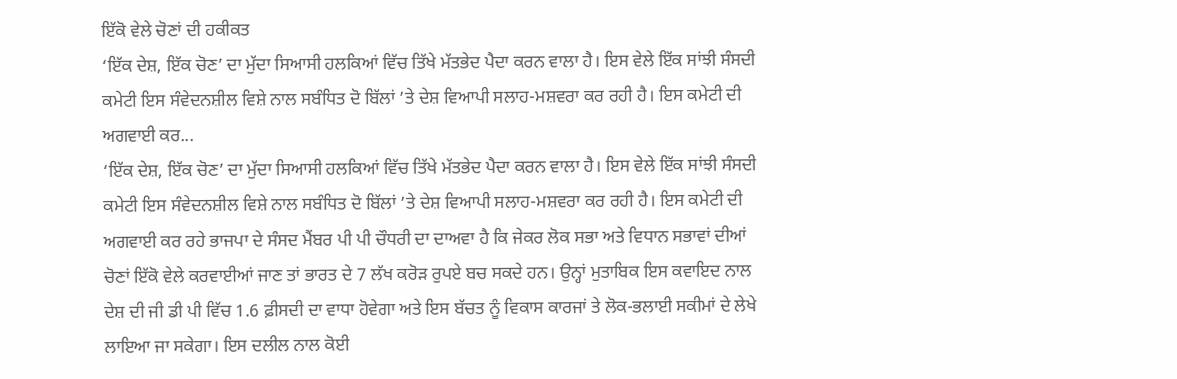ਇੱਕੋ ਵੇਲੇ ਚੋਣਾਂ ਦੀ ਹਕੀਕਤ
‘ਇੱਕ ਦੇਸ਼, ਇੱਕ ਚੋਣ’ ਦਾ ਮੁੱਦਾ ਸਿਆਸੀ ਹਲਕਿਆਂ ਵਿੱਚ ਤਿੱਖੇ ਮੱਤਭੇਦ ਪੈਦਾ ਕਰਨ ਵਾਲਾ ਹੈ। ਇਸ ਵੇਲੇ ਇੱਕ ਸਾਂਝੀ ਸੰਸਦੀ ਕਮੇਟੀ ਇਸ ਸੰਵੇਦਨਸ਼ੀਲ ਵਿਸ਼ੇ ਨਾਲ ਸਬੰਧਿਤ ਦੋ ਬਿੱਲਾਂ ’ਤੇ ਦੇਸ਼ ਵਿਆਪੀ ਸਲਾਹ-ਮਸ਼ਵਰਾ ਕਰ ਰਹੀ ਹੈ। ਇਸ ਕਮੇਟੀ ਦੀ ਅਗਵਾਈ ਕਰ...
‘ਇੱਕ ਦੇਸ਼, ਇੱਕ ਚੋਣ’ ਦਾ ਮੁੱਦਾ ਸਿਆਸੀ ਹਲਕਿਆਂ ਵਿੱਚ ਤਿੱਖੇ ਮੱਤਭੇਦ ਪੈਦਾ ਕਰਨ ਵਾਲਾ ਹੈ। ਇਸ ਵੇਲੇ ਇੱਕ ਸਾਂਝੀ ਸੰਸਦੀ ਕਮੇਟੀ ਇਸ ਸੰਵੇਦਨਸ਼ੀਲ ਵਿਸ਼ੇ ਨਾਲ ਸਬੰਧਿਤ ਦੋ ਬਿੱਲਾਂ ’ਤੇ ਦੇਸ਼ ਵਿਆਪੀ ਸਲਾਹ-ਮਸ਼ਵਰਾ ਕਰ ਰਹੀ ਹੈ। ਇਸ ਕਮੇਟੀ ਦੀ ਅਗਵਾਈ ਕਰ ਰਹੇ ਭਾਜਪਾ ਦੇ ਸੰਸਦ ਮੈਂਬਰ ਪੀ ਪੀ ਚੌਧਰੀ ਦਾ ਦਾਅਵਾ ਹੈ ਕਿ ਜੇਕਰ ਲੋਕ ਸਭਾ ਅਤੇ ਵਿਧਾਨ ਸਭਾਵਾਂ ਦੀਆਂ ਚੋਣਾਂ ਇੱਕੋ ਵੇਲੇ ਕਰਵਾਈਆਂ ਜਾਣ ਤਾਂ ਭਾਰਤ ਦੇ 7 ਲੱਖ ਕਰੋੜ ਰੁਪਏ ਬਚ ਸਕਦੇ ਹਨ। ਉਨ੍ਹਾਂ ਮੁਤਾਬਿਕ ਇਸ ਕਵਾਇਦ ਨਾਲ ਦੇਸ਼ ਦੀ ਜੀ ਡੀ ਪੀ ਵਿੱਚ 1.6 ਫ਼ੀਸਦੀ ਦਾ ਵਾਧਾ ਹੋਵੇਗਾ ਅਤੇ ਇਸ ਬੱਚਤ ਨੂੰ ਵਿਕਾਸ ਕਾਰਜਾਂ ਤੇ ਲੋਕ-ਭਲਾਈ ਸਕੀਮਾਂ ਦੇ ਲੇਖੇ ਲਾਇਆ ਜਾ ਸਕੇਗਾ। ਇਸ ਦਲੀਲ ਨਾਲ ਕੋਈ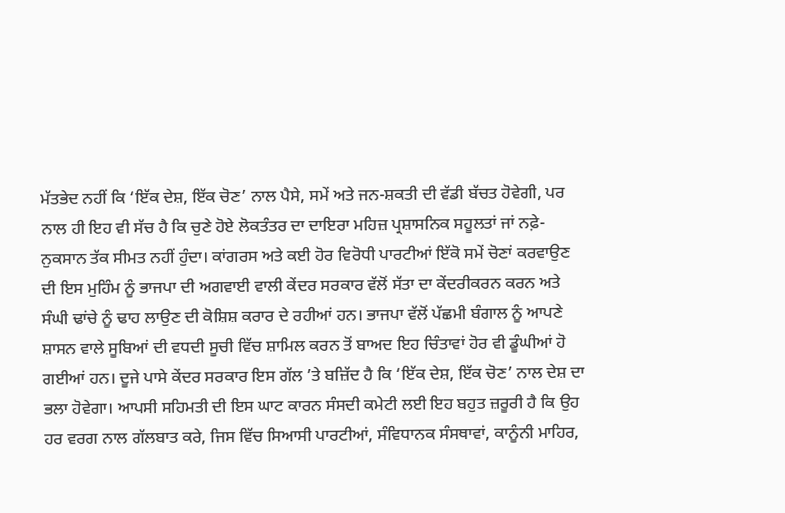ਮੱਤਭੇਦ ਨਹੀਂ ਕਿ ‘ਇੱਕ ਦੇਸ਼, ਇੱਕ ਚੋਣ’ ਨਾਲ ਪੈਸੇ, ਸਮੇਂ ਅਤੇ ਜਨ-ਸ਼ਕਤੀ ਦੀ ਵੱਡੀ ਬੱਚਤ ਹੋਵੇਗੀ, ਪਰ ਨਾਲ ਹੀ ਇਹ ਵੀ ਸੱਚ ਹੈ ਕਿ ਚੁਣੇ ਹੋਏ ਲੋਕਤੰਤਰ ਦਾ ਦਾਇਰਾ ਮਹਿਜ਼ ਪ੍ਰਸ਼ਾਸਨਿਕ ਸਹੂਲਤਾਂ ਜਾਂ ਨਫ਼ੇ-ਨੁਕਸਾਨ ਤੱਕ ਸੀਮਤ ਨਹੀਂ ਹੁੰਦਾ। ਕਾਂਗਰਸ ਅਤੇ ਕਈ ਹੋਰ ਵਿਰੋਧੀ ਪਾਰਟੀਆਂ ਇੱਕੋ ਸਮੇਂ ਚੋਣਾਂ ਕਰਵਾਉਣ ਦੀ ਇਸ ਮੁਹਿੰਮ ਨੂੰ ਭਾਜਪਾ ਦੀ ਅਗਵਾਈ ਵਾਲੀ ਕੇਂਦਰ ਸਰਕਾਰ ਵੱਲੋਂ ਸੱਤਾ ਦਾ ਕੇਂਦਰੀਕਰਨ ਕਰਨ ਅਤੇ ਸੰਘੀ ਢਾਂਚੇ ਨੂੰ ਢਾਹ ਲਾਉਣ ਦੀ ਕੋਸ਼ਿਸ਼ ਕਰਾਰ ਦੇ ਰਹੀਆਂ ਹਨ। ਭਾਜਪਾ ਵੱਲੋਂ ਪੱਛਮੀ ਬੰਗਾਲ ਨੂੰ ਆਪਣੇ ਸ਼ਾਸਨ ਵਾਲੇ ਸੂਬਿਆਂ ਦੀ ਵਧਦੀ ਸੂਚੀ ਵਿੱਚ ਸ਼ਾਮਿਲ ਕਰਨ ਤੋਂ ਬਾਅਦ ਇਹ ਚਿੰਤਾਵਾਂ ਹੋਰ ਵੀ ਡੂੰਘੀਆਂ ਹੋ ਗਈਆਂ ਹਨ। ਦੂਜੇ ਪਾਸੇ ਕੇਂਦਰ ਸਰਕਾਰ ਇਸ ਗੱਲ ’ਤੇ ਬਜ਼ਿੱਦ ਹੈ ਕਿ ‘ਇੱਕ ਦੇਸ਼, ਇੱਕ ਚੋਣ’ ਨਾਲ ਦੇਸ਼ ਦਾ ਭਲਾ ਹੋਵੇਗਾ। ਆਪਸੀ ਸਹਿਮਤੀ ਦੀ ਇਸ ਘਾਟ ਕਾਰਨ ਸੰਸਦੀ ਕਮੇਟੀ ਲਈ ਇਹ ਬਹੁਤ ਜ਼ਰੂਰੀ ਹੈ ਕਿ ਉਹ ਹਰ ਵਰਗ ਨਾਲ ਗੱਲਬਾਤ ਕਰੇ, ਜਿਸ ਵਿੱਚ ਸਿਆਸੀ ਪਾਰਟੀਆਂ, ਸੰਵਿਧਾਨਕ ਸੰਸਥਾਵਾਂ, ਕਾਨੂੰਨੀ ਮਾਹਿਰ,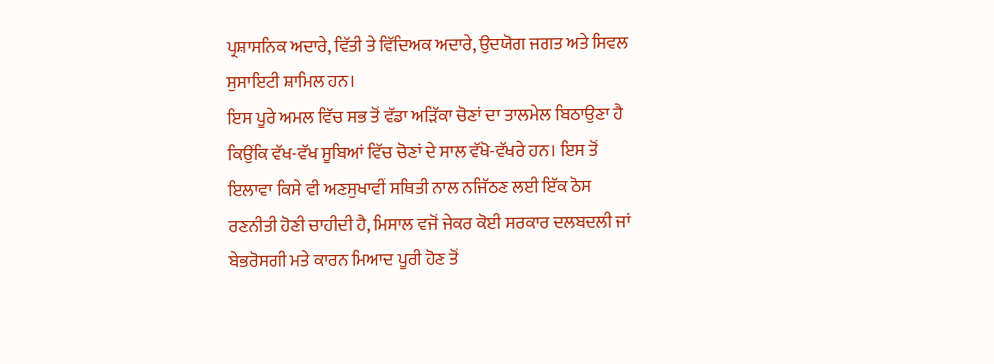ਪ੍ਰਸ਼ਾਸਨਿਕ ਅਦਾਰੇ, ਵਿੱਤੀ ਤੇ ਵਿੱਦਿਅਕ ਅਦਾਰੇ, ਉਦਯੋਗ ਜਗਤ ਅਤੇ ਸਿਵਲ ਸੁਸਾਇਟੀ ਸ਼ਾਮਿਲ ਹਨ।
ਇਸ ਪੂਰੇ ਅਮਲ ਵਿੱਚ ਸਭ ਤੋਂ ਵੱਡਾ ਅੜਿੱਕਾ ਚੋਣਾਂ ਦਾ ਤਾਲਮੇਲ ਬਿਠਾਉਣਾ ਹੈ ਕਿਉਂਕਿ ਵੱਖ-ਵੱਖ ਸੂਬਿਆਂ ਵਿੱਚ ਚੋਣਾਂ ਦੇ ਸਾਲ ਵੱਖੋ-ਵੱਖਰੇ ਹਨ। ਇਸ ਤੋਂ ਇਲਾਵਾ ਕਿਸੇ ਵੀ ਅਣਸੁਖਾਵੀਂ ਸਥਿਤੀ ਨਾਲ ਨਜਿੱਠਣ ਲਈ ਇੱਕ ਠੋਸ ਰਣਨੀਤੀ ਹੋਣੀ ਚਾਹੀਦੀ ਹੈ, ਮਿਸਾਲ ਵਜੋਂ ਜੇਕਰ ਕੋਈ ਸਰਕਾਰ ਦਲਬਦਲੀ ਜਾਂ ਬੇਭਰੋਸਗੀ ਮਤੇ ਕਾਰਨ ਮਿਆਦ ਪੂਰੀ ਹੋਣ ਤੋਂ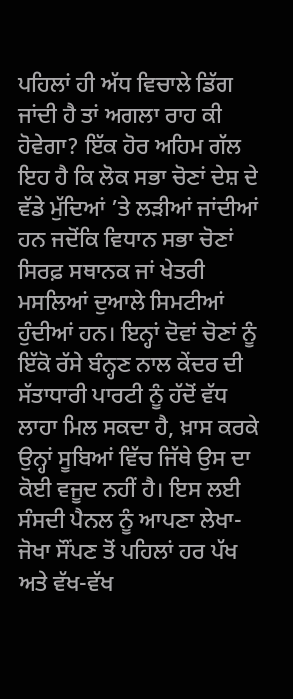ਪਹਿਲਾਂ ਹੀ ਅੱਧ ਵਿਚਾਲੇ ਡਿੱਗ ਜਾਂਦੀ ਹੈ ਤਾਂ ਅਗਲਾ ਰਾਹ ਕੀ ਹੋਵੇਗਾ? ਇੱਕ ਹੋਰ ਅਹਿਮ ਗੱਲ ਇਹ ਹੈ ਕਿ ਲੋਕ ਸਭਾ ਚੋਣਾਂ ਦੇਸ਼ ਦੇ ਵੱਡੇ ਮੁੱਦਿਆਂ ’ਤੇ ਲੜੀਆਂ ਜਾਂਦੀਆਂ ਹਨ ਜਦੋਂਕਿ ਵਿਧਾਨ ਸਭਾ ਚੋਣਾਂ ਸਿਰਫ਼ ਸਥਾਨਕ ਜਾਂ ਖੇਤਰੀ ਮਸਲਿਆਂ ਦੁਆਲੇ ਸਿਮਟੀਆਂ ਹੁੰਦੀਆਂ ਹਨ। ਇਨ੍ਹਾਂ ਦੋਵਾਂ ਚੋਣਾਂ ਨੂੰ ਇੱਕੋ ਰੱਸੇ ਬੰਨ੍ਹਣ ਨਾਲ ਕੇਂਦਰ ਦੀ ਸੱਤਾਧਾਰੀ ਪਾਰਟੀ ਨੂੰ ਹੱਦੋਂ ਵੱਧ ਲਾਹਾ ਮਿਲ ਸਕਦਾ ਹੈ, ਖ਼ਾਸ ਕਰਕੇ ਉਨ੍ਹਾਂ ਸੂਬਿਆਂ ਵਿੱਚ ਜਿੱਥੇ ਉਸ ਦਾ ਕੋਈ ਵਜੂਦ ਨਹੀਂ ਹੈ। ਇਸ ਲਈ ਸੰਸਦੀ ਪੈਨਲ ਨੂੰ ਆਪਣਾ ਲੇਖਾ-ਜੋਖਾ ਸੌਂਪਣ ਤੋਂ ਪਹਿਲਾਂ ਹਰ ਪੱਖ ਅਤੇ ਵੱਖ-ਵੱਖ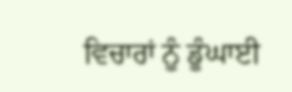ਵਿਚਾਰਾਂ ਨੂੰ ਡੂੰਘਾਈ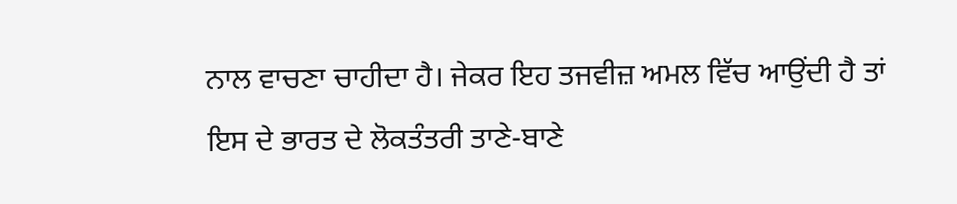ਨਾਲ ਵਾਚਣਾ ਚਾਹੀਦਾ ਹੈ। ਜੇਕਰ ਇਹ ਤਜਵੀਜ਼ ਅਮਲ ਵਿੱਚ ਆਉਂਦੀ ਹੈ ਤਾਂ ਇਸ ਦੇ ਭਾਰਤ ਦੇ ਲੋਕਤੰਤਰੀ ਤਾਣੇ-ਬਾਣੇ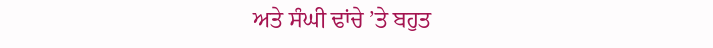ਅਤੇ ਸੰਘੀ ਢਾਂਚੇ ’ਤੇ ਬਹੁਤ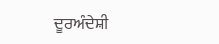ਦੂਰਅੰਦੇਸ਼ੀ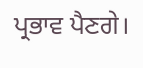ਪ੍ਰਭਾਵ ਪੈਣਗੇ।